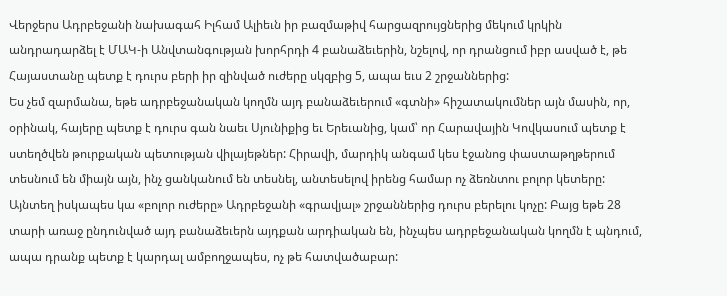Վերջերս Ադրբեջանի նախագահ Իլհամ Ալիեւն իր բազմաթիվ հարցազրույցներից մեկում կրկին անդրադարձել է ՄԱԿ-ի Անվտանգության խորհրդի 4 բանաձեւերին, նշելով, որ դրանցում իբր ասված է, թե Հայաստանը պետք է դուրս բերի իր զինված ուժերը սկզբից 5, ապա եւս 2 շրջաններից:
Ես չեմ զարմանա, եթե ադրբեջանական կողմն այդ բանաձեւերում «գտնի» հիշատակումներ այն մասին, որ, օրինակ, հայերը պետք է դուրս գան նաեւ Սյունիքից եւ Երեւանից, կամ՝ որ Հարավային Կովկասում պետք է ստեղծվեն թուրքական պետության վիլայեթներ: Հիրավի, մարդիկ անգամ կես էջանոց փաստաթղթերում տեսնում են միայն այն, ինչ ցանկանում են տեսնել, անտեսելով իրենց համար ոչ ձեռնտու բոլոր կետերը: Այնտեղ իսկապես կա «բոլոր ուժերը» Ադրբեջանի «գրավյալ» շրջաններից դուրս բերելու կոչը: Բայց եթե 28 տարի առաջ ընդունված այդ բանաձեւերն այդքան արդիական են, ինչպես ադրբեջանական կողմն է պնդում, ապա դրանք պետք է կարդալ ամբողջապես, ոչ թե հատվածաբար: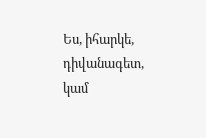Ես, իհարկե, դիվանագետ, կամ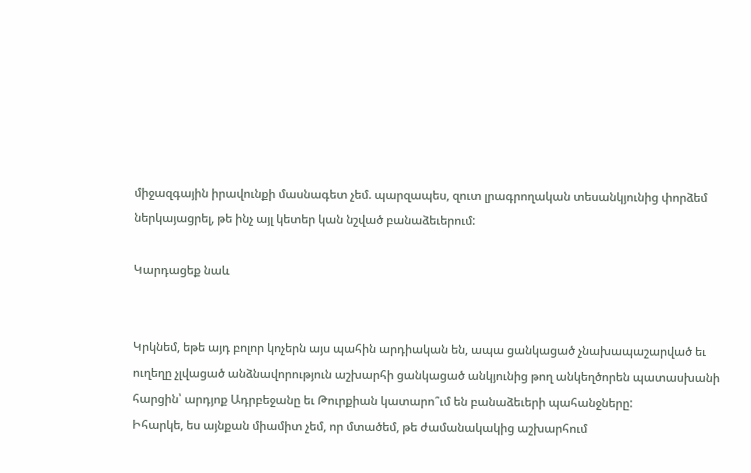միջազգային իրավունքի մասնագետ չեմ. պարզապես, զուտ լրագրողական տեսանկյունից փորձեմ ներկայացրել, թե ինչ այլ կետեր կան նշված բանաձեւերում:

Կարդացեք նաև


Կրկնեմ, եթե այդ բոլոր կոչերն այս պահին արդիական են, ապա ցանկացած չնախապաշարված եւ ուղեղը չլվացած անձնավորություն աշխարհի ցանկացած անկյունից թող անկեղծորեն պատասխանի հարցին՝ արդյոք Ադրբեջանը եւ Թուրքիան կատարո՞ւմ են բանաձեւերի պահանջները:
Իհարկե, ես այնքան միամիտ չեմ, որ մտածեմ, թե ժամանակակից աշխարհում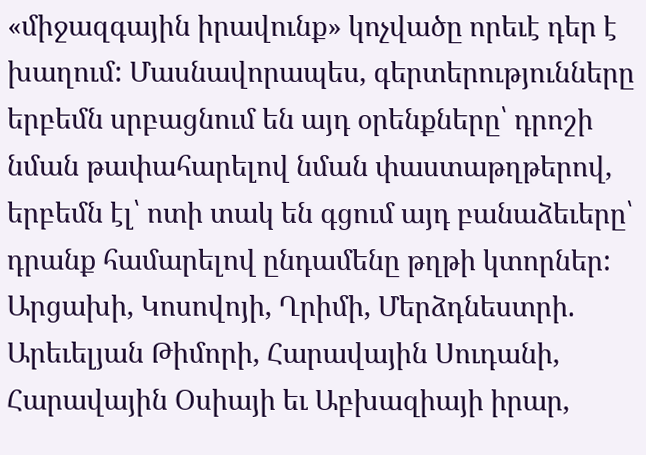«միջազգային իրավունք» կոչվածը որեւէ դեր է խաղում: Մասնավորապես, գերտերությունները երբեմն սրբացնում են այդ օրենքները՝ դրոշի նման թափահարելով նման փաստաթղթերով, երբեմն էլ՝ ոտի տակ են գցում այդ բանաձեւերը՝ դրանք համարելով ընդամենը թղթի կտորներ: Արցախի, Կոսովոյի, Ղրիմի, Մերձդնեստրի. Արեւելյան Թիմորի, Հարավային Սուդանի, Հարավային Օսիայի եւ Աբխազիայի իրար,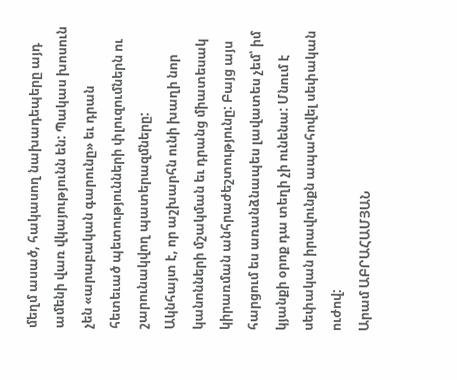մեղմ ասած, հակասող նախադեպերը այդ ամենի վառ վկայությունն են: Պակաս խոսուն չեն «արաբական գարունը» եւ դրան հետեւած պետությունների փլուզումներն ու շարունակվող պատերազմները:
Ակնհայտ է, որ աշխարհն ունի խաղի նոր կանոնների մշակման եւ դրանց միատեսակ կիրառման անհրաժեշտությունը: Բայց այս հարցում ես առանձնապես լավատես չեմ՝ իմ կյանքի օրոք դա տեղի չի ունենա: Մնում է սեփական իրավունքն ապահովել սեփական ուժով:
Արամ ԱԲՐԱՀԱՄՅԱՆ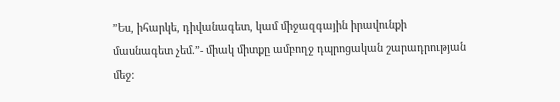”Ես, իհարկե, դիվանագետ, կամ միջազգային իրավունքի մասնագետ չեմ.”- միակ միտքը ամբողջ դպրոցական շարադրության մեջ: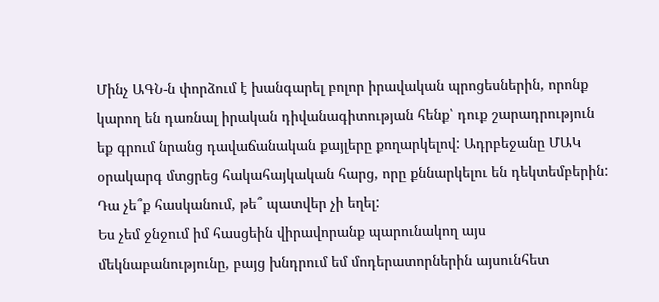Մինչ ԱԳՆ-ն փորձում է խանգարել բոլոր իրավական պրոցեսներին, որոնք կարող են դառնալ իրական դիվանագիտության հենք՝ դուք շարադրություն եք գրում նրանց դավաճանական քայլերը քողարկելով: Ադրբեջանը ՄԱԿ օրակարգ մտցրեց հակահայկական հարց, որը քննարկելու են դեկտեմբերին: Դա չե՞ք հասկանում, թե՞ պատվեր չի եղել:
Ես չեմ ջնջում իմ հասցեին վիրավորանք պարունակող այս մեկնաբանությունը, բայց խնդրում եմ մոդերատորներին այսունհետ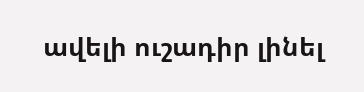ավելի ուշադիր լինել